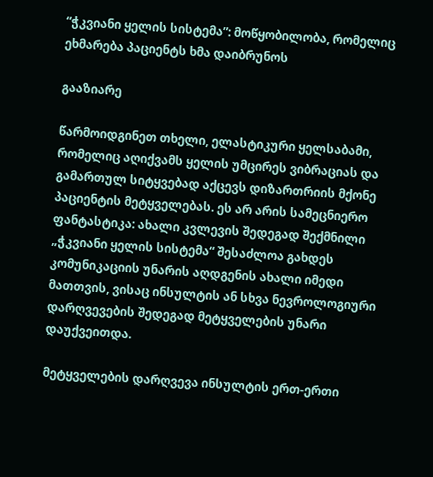“ჭკვიანი ყელის სისტემა”: მოწყობილობა, რომელიც ეხმარება პაციენტს ხმა დაიბრუნოს

გააზიარე

წარმოიდგინეთ თხელი, ელასტიკური ყელსაბამი, რომელიც აღიქვამს ყელის უმცირეს ვიბრაციას და გამართულ სიტყვებად აქცევს დიზართრიის მქონე პაციენტის მეტყველებას. ეს არ არის სამეცნიერო ფანტასტიკა: ახალი კვლევის შედეგად შექმნილი „ჭკვიანი ყელის სისტემა“ შესაძლოა გახდეს კომუნიკაციის უნარის აღდგენის ახალი იმედი მათთვის, ვისაც ინსულტის ან სხვა ნევროლოგიური დარღვევების შედეგად მეტყველების უნარი დაუქვეითდა.

მეტყველების დარღვევა ინსულტის ერთ-ერთი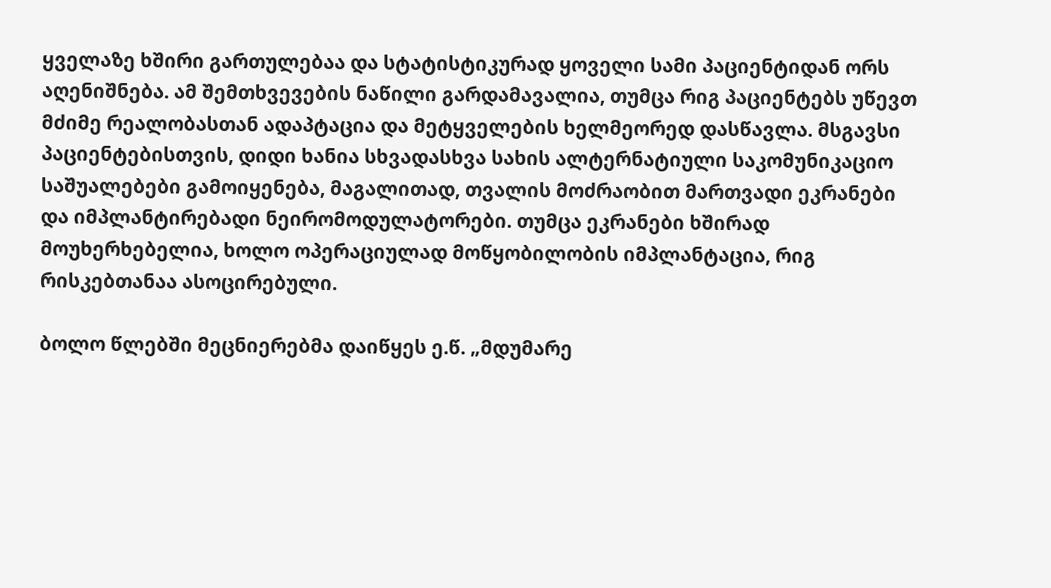ყველაზე ხშირი გართულებაა და სტატისტიკურად ყოველი სამი პაციენტიდან ორს აღენიშნება. ამ შემთხვევების ნაწილი გარდამავალია, თუმცა რიგ პაციენტებს უწევთ მძიმე რეალობასთან ადაპტაცია და მეტყველების ხელმეორედ დასწავლა. მსგავსი პაციენტებისთვის, დიდი ხანია სხვადასხვა სახის ალტერნატიული საკომუნიკაციო საშუალებები გამოიყენება, მაგალითად, თვალის მოძრაობით მართვადი ეკრანები და იმპლანტირებადი ნეირომოდულატორები. თუმცა ეკრანები ხშირად მოუხერხებელია, ხოლო ოპერაციულად მოწყობილობის იმპლანტაცია, რიგ რისკებთანაა ასოცირებული.

ბოლო წლებში მეცნიერებმა დაიწყეს ე.წ. „მდუმარე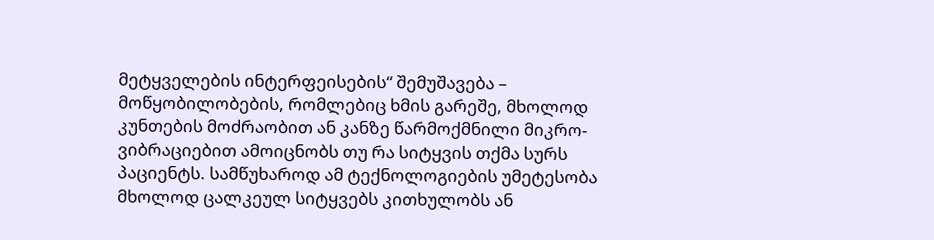მეტყველების ინტერფეისების“ შემუშავება – მოწყობილობების, რომლებიც ხმის გარეშე, მხოლოდ კუნთების მოძრაობით ან კანზე წარმოქმნილი მიკრო-ვიბრაციებით ამოიცნობს თუ რა სიტყვის თქმა სურს პაციენტს. სამწუხაროდ ამ ტექნოლოგიების უმეტესობა მხოლოდ ცალკეულ სიტყვებს კითხულობს ან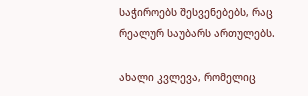საჭიროებს შესვენებებს, რაც რეალურ საუბარს ართულებს.

ახალი კვლევა, რომელიც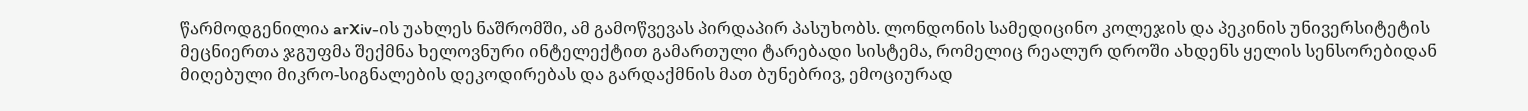წარმოდგენილია arXiv-ის უახლეს ნაშრომში, ამ გამოწვევას პირდაპირ პასუხობს. ლონდონის სამედიცინო კოლეჯის და პეკინის უნივერსიტეტის მეცნიერთა ჯგუფმა შექმნა ხელოვნური ინტელექტით გამართული ტარებადი სისტემა, რომელიც რეალურ დროში ახდენს ყელის სენსორებიდან მიღებული მიკრო-სიგნალების დეკოდირებას და გარდაქმნის მათ ბუნებრივ, ემოციურად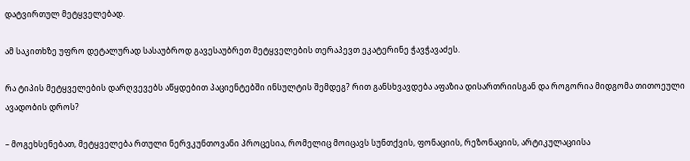დატვირთულ მეტყველებად.

ამ საკითხზე უფრო დეტალურად სასაუბროდ გავესაუბრეთ მეტყველების თერაპევთ ეკატერინე ჭავჭავაძეს.

რა ტიპის მეტყველების დარღვევებს აწყდებით პაციენტებში ინსულტის შემდეგ? რით განსხვავდება აფაზია დისართრიისგან და როგორია მიდგომა თითოეული ავადობის დროს?

– მოგეხსენებათ, მეტყველება რთული ნერვკუნთოვანი პროცესია, რომელიც მოიცავს სუნთქვის, ფონაციის, რეზონაციის, არტიკულაციისა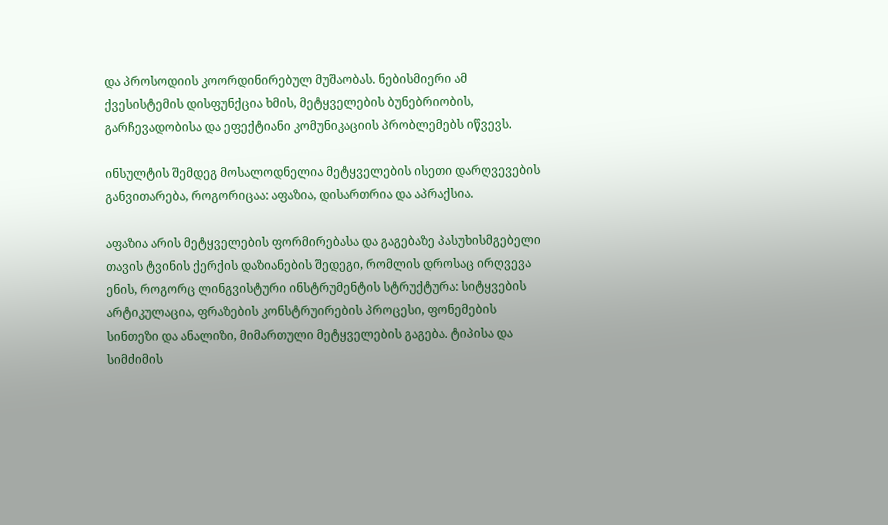და პროსოდიის კოორდინირებულ მუშაობას. ნებისმიერი ამ ქვესისტემის დისფუნქცია ხმის, მეტყველების ბუნებრიობის, გარჩევადობისა და ეფექტიანი კომუნიკაციის პრობლემებს იწვევს.

ინსულტის შემდეგ მოსალოდნელია მეტყველების ისეთი დარღვევების განვითარება, როგორიცაა: აფაზია, დისართრია და აპრაქსია.

აფაზია არის მეტყველების ფორმირებასა და გაგებაზე პასუხისმგებელი თავის ტვინის ქერქის დაზიანების შედეგი, რომლის დროსაც ირღვევა ენის, როგორც ლინგვისტური ინსტრუმენტის სტრუქტურა: სიტყვების არტიკულაცია, ფრაზების კონსტრუირების პროცესი, ფონემების სინთეზი და ანალიზი, მიმართული მეტყველების გაგება. ტიპისა და სიმძიმის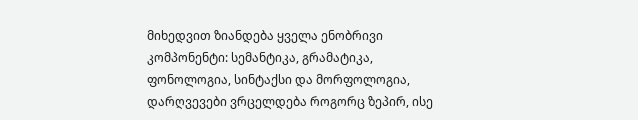მიხედვით ზიანდება ყველა ენობრივი კომპონენტი: სემანტიკა, გრამატიკა, ფონოლოგია, სინტაქსი და მორფოლოგია, დარღვევები ვრცელდება როგორც ზეპირ, ისე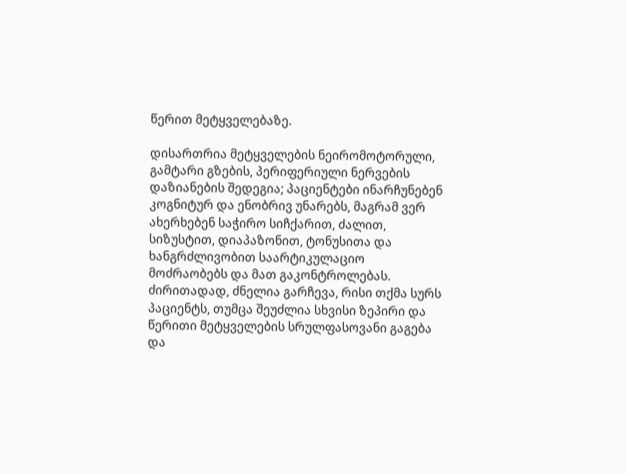წერით მეტყველებაზე.

დისართრია მეტყველების ნეირომოტორული, გამტარი გზების, პერიფერიული ნერვების დაზიანების შედეგია; პაციენტები ინარჩუნებენ კოგნიტურ და ენობრივ უნარებს, მაგრამ ვერ ახერხებენ საჭირო სიჩქარით, ძალით, სიზუსტით, დიაპაზონით, ტონუსითა და ხანგრძლივობით საარტიკულაციო მოძრაობებს და მათ გაკონტროლებას. ძირითადად, ძნელია გარჩევა, რისი თქმა სურს პაციენტს, თუმცა შეუძლია სხვისი ზეპირი და წერითი მეტყველების სრულფასოვანი გაგება და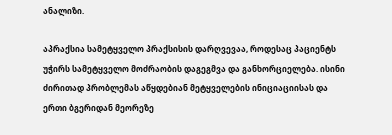ანალიზი.

აპრაქსია სამეტყველო პრაქსისის დარღვევაა, როდესაც პაციენტს უჭირს სამეტყველო მოძრაობის დაგეგმვა და განხორციელება. ისინი ძირითად პრობლემას აწყდებიან მეტყველების ინიციაციისას და ერთი ბგერიდან მეორეზე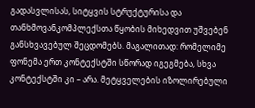გადასვლისას, სიტყვის სტრუქტურისა და თანხმოვანკომპლექსთა წყობის მიხედვით უშვებენ განსხვავებულ შეცდომებს. მაგალითად: რომელიმე ფონემა ერთ კონტექსტში სწორად იგეგმება, სხვა კონტექსტში კი – არა. მეტყველების იზოლირებული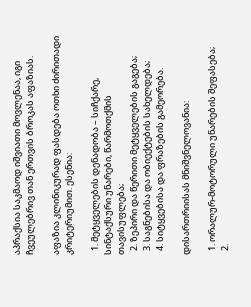აპრაქსია საკმაოდ იშვიათი მოვლენაა, იგი ჩვეულებრივ თან ერთვის ბროკას აფაზიას.

აფაზია კლინიკურად ფასდება ოთხი ძირითადი კრიტერიუმით. ესენია:

  1. მეტყველების დენადობა – სიჩქარე, სინტაქსური უნარები, წარმოთქმის თავისუფლება;
  2. ზეპირი და წერითი მეტყველების გაგება;
  3. საგნებისა და ობიექტების სახელდება;
  4. სიტყვებისა და ფრაზების გამეორება.

დისართრიისას მნიშვნელოვანია:

  1. ორალურ-მოტორული უნარების შეფასება;
  2.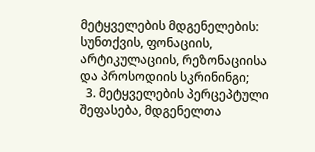მეტყველების მდგენელების: სუნთქვის, ფონაციის, არტიკულაციის, რეზონაციისა და პროსოდიის სკრინინგი;
  3. მეტყველების პერცეპტული შეფასება, მდგენელთა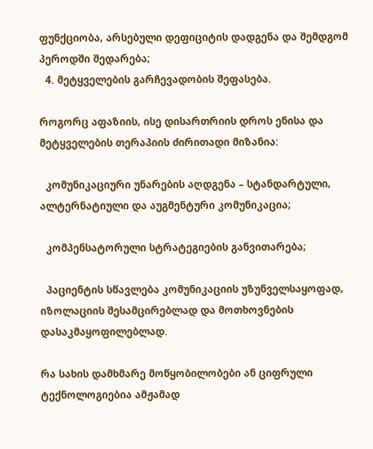ფუნქციობა, არსებული დეფიციტის დადგენა და შემდგომ პეროდში შედარება;
  4. მეტყველების გარჩევადობის შეფასება.

როგორც აფაზიის, ისე დისართრიის დროს ენისა და მეტყველების თერაპიის ძირითადი მიზანია:

  კომუნიკაციური უნარების აღდგენა – სტანდარტული, ალტერნატიული და აუგმენტური კომუნიკაცია;

  კომპენსატორული სტრატეგიების განვითარება;

  პაციენტის სწავლება კომუნიკაციის უზუნველსაყოფად, იზოლაციის შესამცირებლად და მოთხოვნების დასაკმაყოფილებლად.

რა სახის დამხმარე მოწყობილობები ან ციფრული ტექნოლოგიებია ამჟამად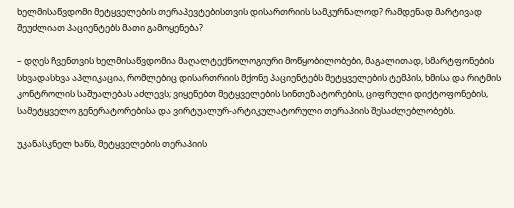ხელმისაწვდომი მეტყველების თერაპევტებისთვის დისართრიის სამკურნალოდ? რამდენად მარტივად შეუძლიათ პაციენტებს მათი გამოყენება?

– დღეს ჩვენთვის ხელმისაწვდომია მაღალტექნოლოგიური მოწყობილობები, მაგალითად, სმარტფონების სხვადასხვა აპლიკაცია, რომლებიც დისართრიის მქონე პაციენტებს მეტყველების ტემპის, ხმისა და რიტმის კონტროლის საშუალებას აძლევს; ვიყენებთ მეტყველების სინთეზატორების, ციფრული დიქტოფონების, სამეტყველო გენერატორებისა და ვირტუალურ-არტიკულატორული თერაპიის შესაძლებლობებს.

უკანასკნელ ხანს, მეტყველების თერაპიის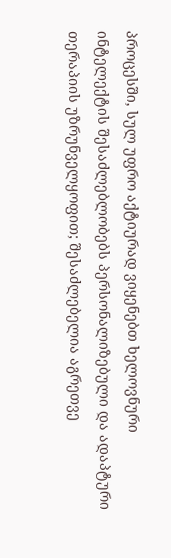პროცესში, სულ უფრო აქტიურად ვიყენებთ ხელოვნური ინტელექტის შესაძლებლობებს პერსონალიზებული და ადაპტური თერაპიის უზრუნველყოფით; შესაძლებელია აგრეთვე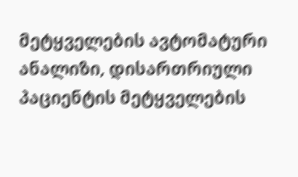მეტყველების ავტომატური ანალიზი, დისართრიული პაციენტის მეტყველების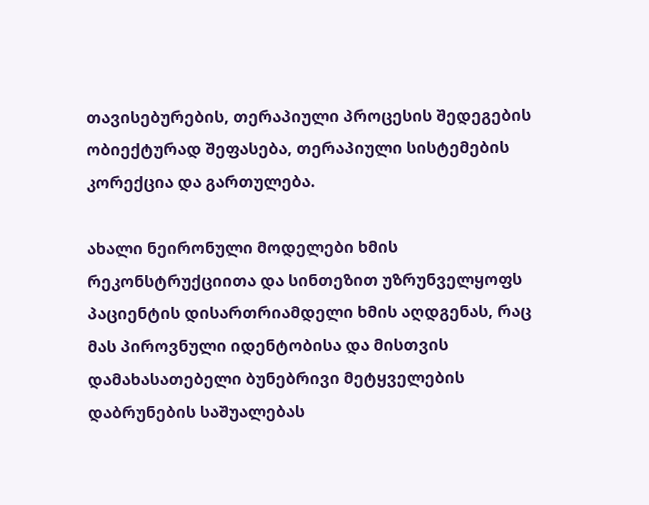თავისებურების, თერაპიული პროცესის შედეგების ობიექტურად შეფასება, თერაპიული სისტემების კორექცია და გართულება.

ახალი ნეირონული მოდელები ხმის რეკონსტრუქციითა და სინთეზით უზრუნველყოფს პაციენტის დისართრიამდელი ხმის აღდგენას, რაც მას პიროვნული იდენტობისა და მისთვის დამახასათებელი ბუნებრივი მეტყველების დაბრუნების საშუალებას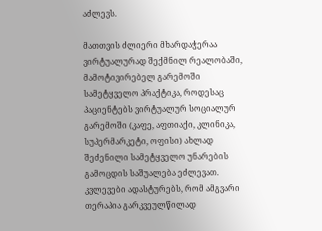აძლევს.

მათთვის ძლიერი მხარდაჭერაა ვირტუალურად შექმნილ რეალობაში, მამოტივირებელ გარემოში სამეტყველო პრაქტიკა, როდესაც პაციენტებს ვირტუალურ სოციალურ გარემოში (კაფე, აფთიაქი, კლინიკა, სუპერმარკეტი, ოფისი) ახლად შეძენილი სამეტყველო უნარების გამოცდის საშუალება ეძლევათ. კვლევები ადასტურებს, რომ ამგვარი თერაპია გარკვეულწილად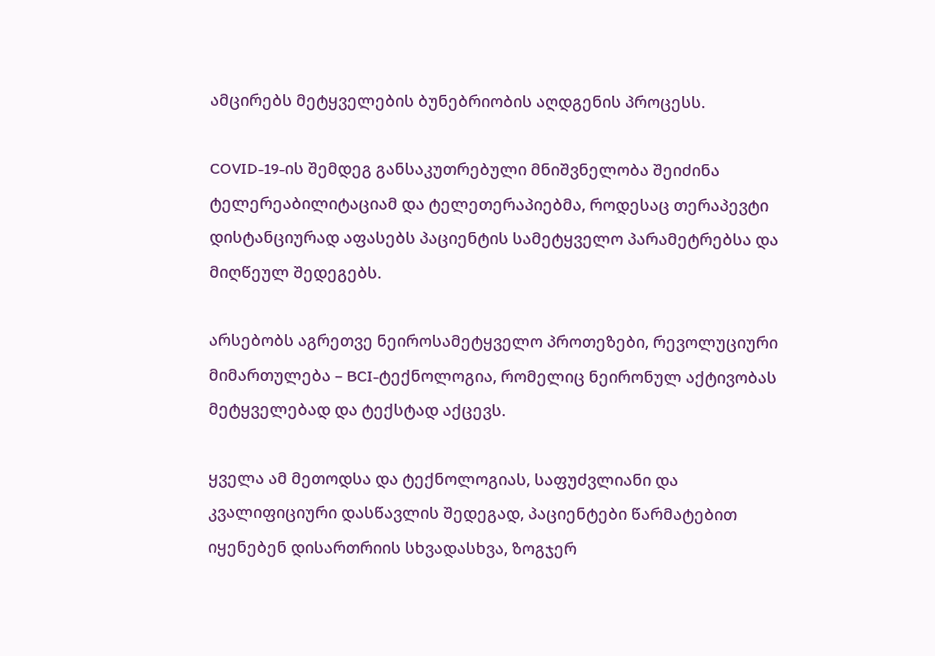ამცირებს მეტყველების ბუნებრიობის აღდგენის პროცესს.

COVID-19-ის შემდეგ განსაკუთრებული მნიშვნელობა შეიძინა ტელერეაბილიტაციამ და ტელეთერაპიებმა, როდესაც თერაპევტი დისტანციურად აფასებს პაციენტის სამეტყველო პარამეტრებსა და მიღწეულ შედეგებს.

არსებობს აგრეთვე ნეიროსამეტყველო პროთეზები, რევოლუციური მიმართულება – BCI-ტექნოლოგია, რომელიც ნეირონულ აქტივობას მეტყველებად და ტექსტად აქცევს.

ყველა ამ მეთოდსა და ტექნოლოგიას, საფუძვლიანი და კვალიფიციური დასწავლის შედეგად, პაციენტები წარმატებით იყენებენ დისართრიის სხვადასხვა, ზოგჯერ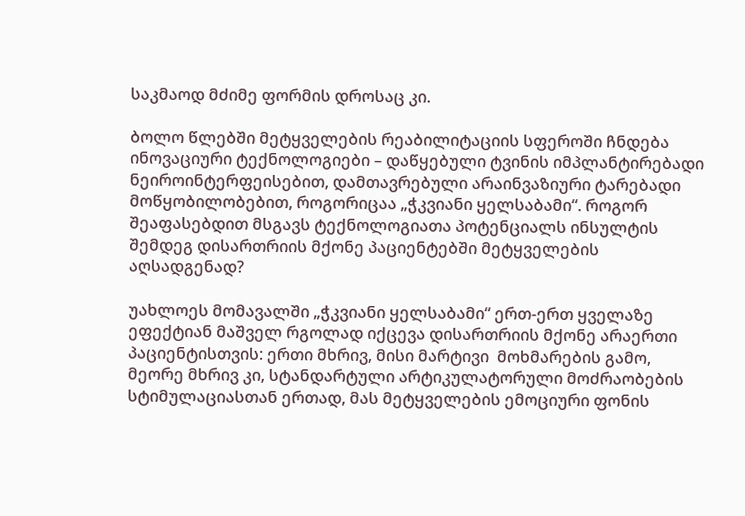საკმაოდ მძიმე ფორმის დროსაც კი.

ბოლო წლებში მეტყველების რეაბილიტაციის სფეროში ჩნდება ინოვაციური ტექნოლოგიები – დაწყებული ტვინის იმპლანტირებადი ნეიროინტერფეისებით, დამთავრებული არაინვაზიური ტარებადი მოწყობილობებით, როგორიცაა „ჭკვიანი ყელსაბამი“. როგორ შეაფასებდით მსგავს ტექნოლოგიათა პოტენციალს ინსულტის შემდეგ დისართრიის მქონე პაციენტებში მეტყველების აღსადგენად?

უახლოეს მომავალში „ჭკვიანი ყელსაბამი“ ერთ-ერთ ყველაზე ეფექტიან მაშველ რგოლად იქცევა დისართრიის მქონე არაერთი პაციენტისთვის: ერთი მხრივ, მისი მარტივი  მოხმარების გამო, მეორე მხრივ კი, სტანდარტული არტიკულატორული მოძრაობების სტიმულაციასთან ერთად, მას მეტყველების ემოციური ფონის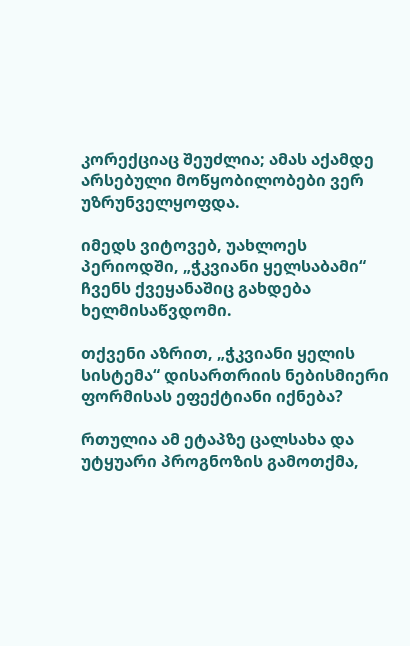კორექციაც შეუძლია; ამას აქამდე არსებული მოწყობილობები ვერ უზრუნველყოფდა.

იმედს ვიტოვებ, უახლოეს პერიოდში, „ჭკვიანი ყელსაბამი“ ჩვენს ქვეყანაშიც გახდება ხელმისაწვდომი.

თქვენი აზრით, „ჭკვიანი ყელის სისტემა“ დისართრიის ნებისმიერი ფორმისას ეფექტიანი იქნება?

რთულია ამ ეტაპზე ცალსახა და უტყუარი პროგნოზის გამოთქმა,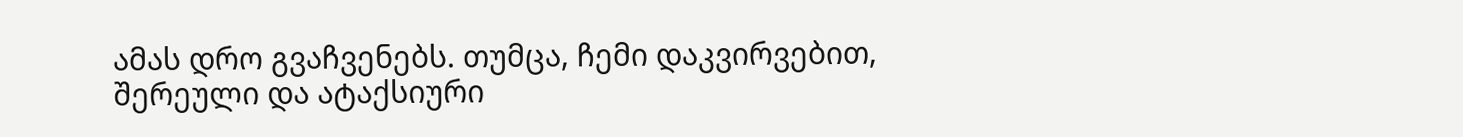ამას დრო გვაჩვენებს. თუმცა, ჩემი დაკვირვებით, შერეული და ატაქსიური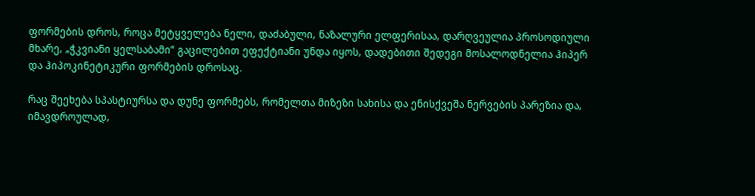ფორმების დროს, როცა მეტყველება ნელი, დაძაბული, ნაზალური ელფერისაა, დარღვეულია პროსოდიული მხარე, „ჭკვიანი ყელსაბამი“ გაცილებით ეფექტიანი უნდა იყოს, დადებითი შედეგი მოსალოდნელია ჰიპერ და ჰიპოკინეტიკური ფორმების დროსაც.

რაც შეეხება სპასტიურსა და დუნე ფორმებს, რომელთა მიზეზი სახისა და ენისქვეშა ნერვების პარეზია და, იმავდროულად,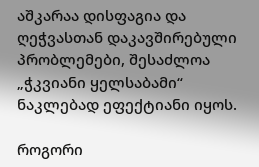აშკარაა დისფაგია და ღეჭვასთან დაკავშირებული პრობლემები, შესაძლოა „ჭკვიანი ყელსაბამი“ ნაკლებად ეფექტიანი იყოს.

როგორი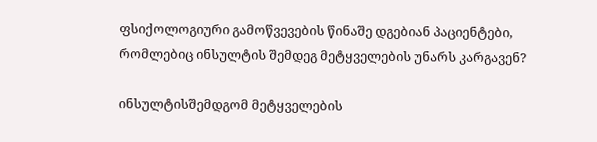ფსიქოლოგიური გამოწვევების წინაშე დგებიან პაციენტები, რომლებიც ინსულტის შემდეგ მეტყველების უნარს კარგავენ?

ინსულტისშემდგომ მეტყველების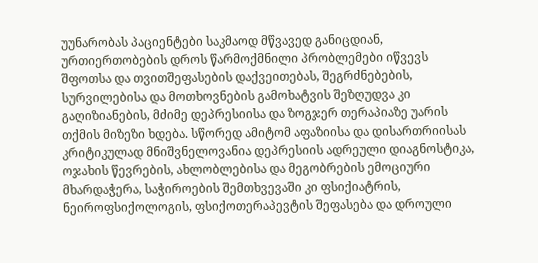უუნარობას პაციენტები საკმაოდ მწვავედ განიცდიან, ურთიერთობების დროს წარმოქმნილი პრობლემები იწვევს შფოთსა და თვითშეფასების დაქვეითებას, შეგრძნებების, სურვილებისა და მოთხოვნების გამოხატვის შეზღუდვა კი გაღიზიანების, მძიმე დეპრესიისა და ზოგჯერ თერაპიაზე უარის თქმის მიზეზი ხდება. სწორედ ამიტომ აფაზიისა და დისართრიისას კრიტიკულად მნიშვნელოვანია დეპრესიის ადრეული დიაგნოსტიკა, ოჯახის წევრების, ახლობლებისა და მეგობრების ემოციური მხარდაჭერა, საჭიროების შემთხვევაში კი ფსიქიატრის, ნეიროფსიქოლოგის, ფსიქოთერაპევტის შეფასება და დროული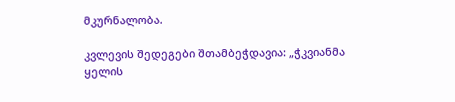მკურნალობა.

კვლევის შედეგები შთამბეჭდავია: „ჭკვიანმა ყელის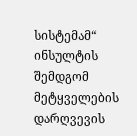სისტემამ“  ინსულტის შემდგომ მეტყველების დარღვევის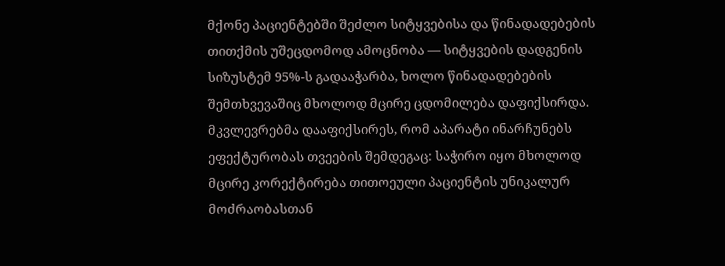მქონე პაციენტებში შეძლო სიტყვებისა და წინადადებების თითქმის უშეცდომოდ ამოცნობა — სიტყვების დადგენის სიზუსტემ 95%-ს გადააჭარბა, ხოლო წინადადებების შემთხვევაშიც მხოლოდ მცირე ცდომილება დაფიქსირდა. მკვლევრებმა დააფიქსირეს, რომ აპარატი ინარჩუნებს ეფექტურობას თვეების შემდეგაც: საჭირო იყო მხოლოდ მცირე კორექტირება თითოეული პაციენტის უნიკალურ მოძრაობასთან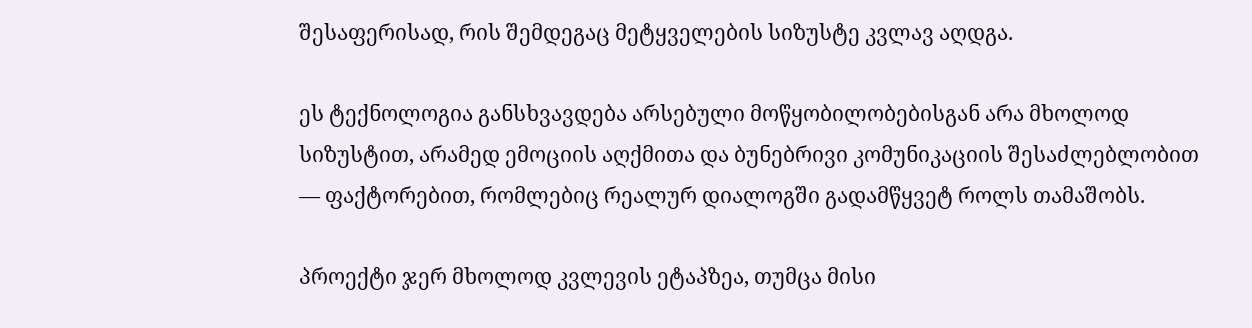შესაფერისად, რის შემდეგაც მეტყველების სიზუსტე კვლავ აღდგა.

ეს ტექნოლოგია განსხვავდება არსებული მოწყობილობებისგან არა მხოლოდ სიზუსტით, არამედ ემოციის აღქმითა და ბუნებრივი კომუნიკაციის შესაძლებლობით — ფაქტორებით, რომლებიც რეალურ დიალოგში გადამწყვეტ როლს თამაშობს.

პროექტი ჯერ მხოლოდ კვლევის ეტაპზეა, თუმცა მისი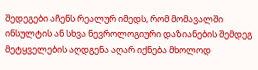შედეგები აჩენს რეალურ იმედს, რომ მომავალში ინსულტის ან სხვა ნევროლოგიური დაზიანების შემდეგ მეტყველების აღდგენა აღარ იქნება მხოლოდ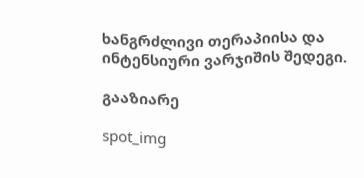ხანგრძლივი თერაპიისა და ინტენსიური ვარჯიშის შედეგი.

გააზიარე

spot_img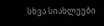სხვა სიახლეები